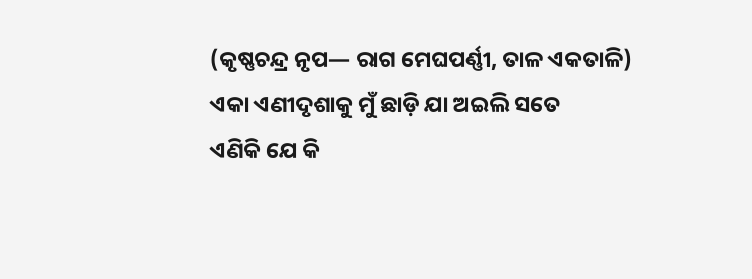(କୃଷ୍ଣଚନ୍ଦ୍ର ନୃପ— ରାଗ ମେଘପର୍ଣ୍ଣୀ, ତାଳ ଏକତାଳି)
ଏକା ଏଣୀଦୃଶାକୁ ମୁଁ ଛାଡ଼ି ଯା ଅଇଲି ସତେ
ଏଣିକି ଯେ କି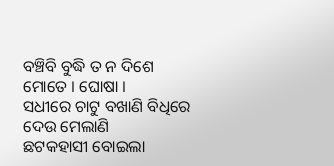ବଞ୍ଚିବି ବୁଦ୍ଧି ତ ନ ଦିଶେ ମୋତେ । ଘୋଷା ।
ସଧୀରେ ଚାଟୁ ବଖାଣି ବିଧିରେ ଦେଉ ମେଲାଣି
ଛଟକହାସୀ ବୋଇଲା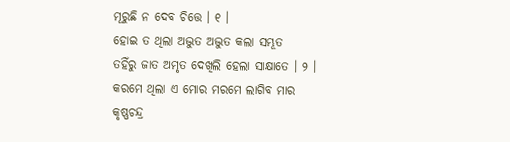ମୂରୁଛି ନ ଦେବ ଚିତ୍ତେ । ୧ ।
ହୋଇ ତ ଥିଲା ଅଦ୍ଭୁତ ଅଦ୍ଭୁତ କଲା ସମ୍ଭୂତ
ତହିଁରୁ ଜାତ ଅମୃତ ଦେଖିଲି ହେଲା ସାକ୍ଷାତେ । ୨ ।
କରମେ ଥିଲା ଏ ମୋର ମରମେ ଲାଗିବ ମାର
କୃଷ୍ଣଚନ୍ଦ୍ର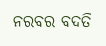ନରବର ବଦତି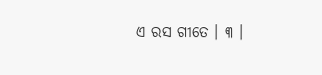ଏ ରସ ଗୀତେ । ୩ ।